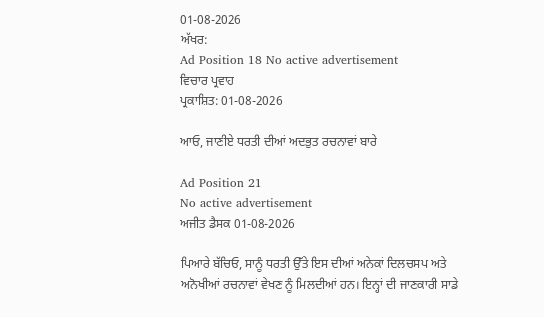01-08-2026
ਅੱਖਰ:
Ad Position 18 No active advertisement
ਵਿਚਾਰ ਪ੍ਰਵਾਹ
ਪ੍ਰਕਾਸ਼ਿਤ: 01-08-2026

ਆਓ, ਜਾਣੀਏ ਧਰਤੀ ਦੀਆਂ ਅਦਭੁਤ ਰਚਨਾਵਾਂ ਬਾਰੇ

Ad Position 21
No active advertisement
ਅਜੀਤ ਡੈਸਕ 01-08-2026

ਪਿਆਰੇ ਬੱਚਿਓ, ਸਾਨੂੰ ਧਰਤੀ ਉੱਤੇ ਇਸ ਦੀਆਂ ਅਨੇਕਾਂ ਦਿਲਚਸਪ ਅਤੇ ਅਨੋਖੀਆਂ ਰਚਨਾਵਾਂ ਵੇਖਣ ਨੂੰ ਮਿਲਦੀਆਂ ਹਨ। ਇਨ੍ਹਾਂ ਦੀ ਜਾਣਕਾਰੀ ਸਾਡੇ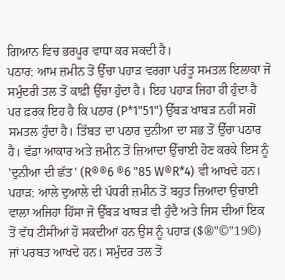ਗਿਆਨ ਵਿਚ ਭਰਪੂਰ ਵਾਧਾ ਕਰ ਸਕਦੀ ਹੈ।
ਪਠਾਰ: ਆਮ ਜ਼ਮੀਨ ਤੋਂ ਉੱਚਾ ਪਹਾੜ ਵਰਗਾ ਪਰੰਤੂ ਸਮਤਲ ਇਲਾਕਾ ਜੋ ਸਮੁੰਦਰੀ ਤਲ ਤੋਂ ਕਾਫ਼ੀ ਉੱਚਾ ਹੁੰਦਾ ਹੈ। ਇਹ ਪਹਾੜ ਜਿਹਾ ਹੀ ਹੁੰਦਾ ਹੈ ਪਰ ਫ਼ਰਕ ਇਹ ਹੈ ਕਿ ਪਠਾਰ (P*1"51") ਉੱਬੜ ਖਾਬੜ ਨਹੀਂ ਸਗੋਂ ਸਮਤਲ ਹੁੰਦਾ ਹੈ। ਤਿੱਬਤ ਦਾ ਪਠਾਰ ਦੁਨੀਆ ਦਾ ਸਭ ਤੋਂ ਉੱਚਾ ਪਠਾਰ ਹੈ। ਵੱਡਾ ਆਕਾਰ ਅਤੇ ਜ਼ਮੀਨ ਤੋਂ ਜ਼ਿਆਦਾ ਉੱਚਾਈ ਹੋਣ ਕਰਕੇ ਇਸ ਨੂੰ 'ਦੁਨੀਆ ਦੀ ਛੱਤ' (R®®6 ®6 "85 W®R*4) ਵੀ ਆਖਦੇ ਹਨ।
ਪਹਾੜ: ਆਲੇ ਦੁਆਲੇ ਦੀ ਪੱਧਰੀ ਜ਼ਮੀਨ ਤੋਂ ਬਹੁਤ ਜ਼ਿਆਦਾ ਉਚਾਈ ਵਾਲਾ ਅਜਿਹਾ ਹਿੱਸਾ ਜੋ ਉੱਬੜ ਖਾਬੜ ਵੀ ਹੁੰਦੈ ਅਤੇ ਜਿਸ ਦੀਆਂ ਇਕ ਤੋਂ ਵੱਧ ਟੀਸੀਆਂ ਹੋ ਸਕਦੀਆਂ ਹਨ ਉਸ ਨੂੰ ਪਹਾੜ ($®"©"19©) ਜਾਂ ਪਰਬਤ ਆਖਦੇ ਹਨ। ਸਮੁੰਦਰ ਤਲ ਤੋਂ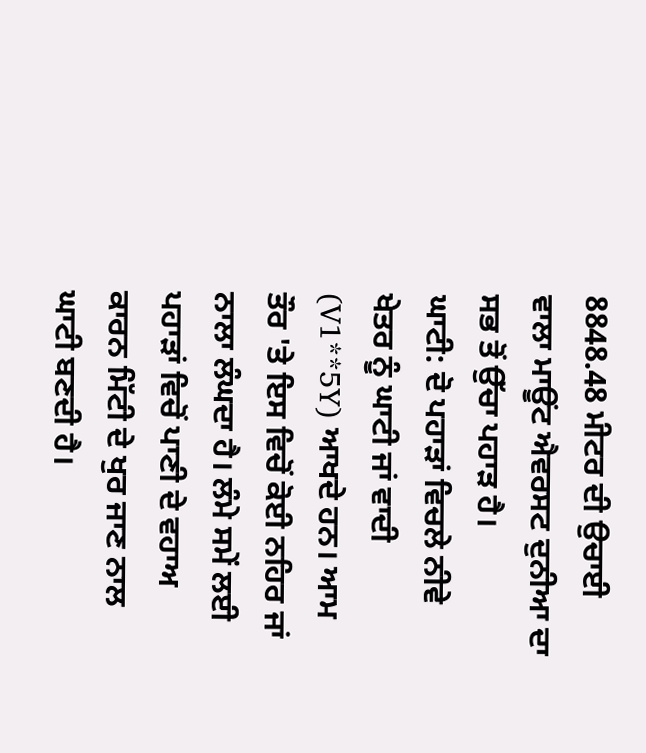8848.48 ਮੀਟਰ ਦੀ ਉਚਾਈ ਵਾਲਾ ਮਾਊਂਟ ਐਵਰਸਟ ਦੁਨੀਆ ਦਾ ਸਭ ਤੋਂ ਉੱਚਾ ਪਹਾੜ ਹੈ।
ਘਾਟੀ: ਦੋ ਪਹਾੜਾਂ ਵਿਚਲੇ ਨੀਵੇ ਖੇਤਰ ਨੂੰ ਘਾਟੀ ਜਾਂ ਵਾਦੀ (V1**5Y) ਆਖਦੇ ਹਨ। ਆਮ ਤੌਰ 'ਤੇ ਇਸ ਵਿਚੋਂ ਕੋਈ ਨਹਿਰ ਜਾਂ ਨਾਲਾ ਲੰਘਦਾ ਹੈ। ਲੰਮੇ ਸਮੇਂ ਲਈ ਪਹਾੜਾਂ ਵਿਚੋਂ ਪਾਣੀ ਦੇ ਵਹਾਅ ਕਾਰਨ ਮਿੱਟੀ ਦੇ ਖੁਰ ਜਾਣ ਨਾਲ ਘਾਟੀ ਬਣਦੀ ਹੈ।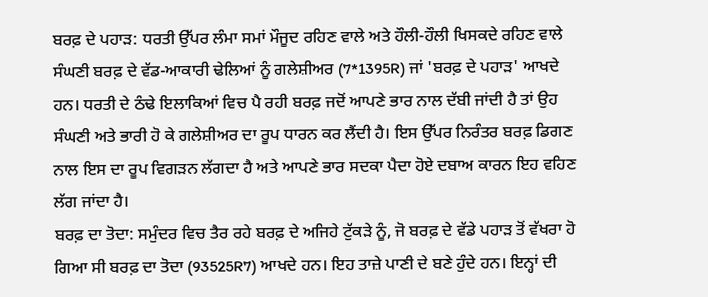ਬਰਫ਼ ਦੇ ਪਹਾੜ: ਧਰਤੀ ਉੱਪਰ ਲੰਮਾ ਸਮਾਂ ਮੌਜੂਦ ਰਹਿਣ ਵਾਲੇ ਅਤੇ ਹੌਲੀ-ਹੌਲੀ ਖਿਸਕਦੇ ਰਹਿਣ ਵਾਲੇ ਸੰਘਣੀ ਬਰਫ਼ ਦੇ ਵੱਡ-ਆਕਾਰੀ ਢੇਲਿਆਂ ਨੂੰ ਗਲੇਸ਼ੀਅਰ (7*1395R) ਜਾਂ 'ਬਰਫ਼ ਦੇ ਪਹਾੜ' ਆਖਦੇ ਹਨ। ਧਰਤੀ ਦੇ ਠੰਢੇ ਇਲਾਕਿਆਂ ਵਿਚ ਪੈ ਰਹੀ ਬਰਫ਼ ਜਦੋਂ ਆਪਣੇ ਭਾਰ ਨਾਲ ਦੱਬੀ ਜਾਂਦੀ ਹੈ ਤਾਂ ਉਹ ਸੰਘਣੀ ਅਤੇ ਭਾਰੀ ਹੋ ਕੇ ਗਲੇਸ਼ੀਅਰ ਦਾ ਰੂਪ ਧਾਰਨ ਕਰ ਲੈਂਦੀ ਹੈ। ਇਸ ਉੱਪਰ ਨਿਰੰਤਰ ਬਰਫ਼ ਡਿਗਣ ਨਾਲ ਇਸ ਦਾ ਰੂਪ ਵਿਗੜਨ ਲੱਗਦਾ ਹੈ ਅਤੇ ਆਪਣੇ ਭਾਰ ਸਦਕਾ ਪੈਦਾ ਹੋਏ ਦਬਾਅ ਕਾਰਨ ਇਹ ਵਹਿਣ ਲੱਗ ਜਾਂਦਾ ਹੈ।
ਬਰਫ਼ ਦਾ ਤੋਦਾ: ਸਮੁੰਦਰ ਵਿਚ ਤੈਰ ਰਹੇ ਬਰਫ਼ ਦੇ ਅਜਿਹੇ ਟੁੱਕੜੇ ਨੂੰ, ਜੋ ਬਰਫ਼ ਦੇ ਵੱਡੇ ਪਹਾੜ ਤੋਂ ਵੱਖਰਾ ਹੋ ਗਿਆ ਸੀ ਬਰਫ਼ ਦਾ ਤੋਦਾ (93525R7) ਆਖਦੇ ਹਨ। ਇਹ ਤਾਜ਼ੇ ਪਾਣੀ ਦੇ ਬਣੇ ਹੁੰਦੇ ਹਨ। ਇਨ੍ਹਾਂ ਦੀ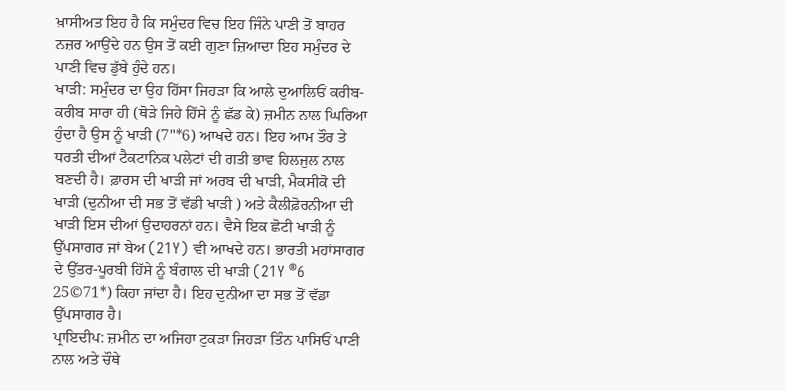ਖ਼ਾਸੀਅਤ ਇਹ ਹੈ ਕਿ ਸਮੁੰਦਰ ਵਿਚ ਇਹ ਜਿੰਨੇ ਪਾਣੀ ਤੋਂ ਬਾਹਰ ਨਜ਼ਰ ਆਉਂਦੇ ਹਨ ਉਸ ਤੋਂ ਕਈ ਗੁਣਾ ਜ਼ਿਆਦਾ ਇਹ ਸਮੁੰਦਰ ਦੇ ਪਾਣੀ ਵਿਚ ਡੁੱਬੇ ਹੁੰਦੇ ਹਨ।
ਖਾੜੀ: ਸਮੁੰਦਰ ਦਾ ਉਹ ਹਿੱਸਾ ਜਿਹੜਾ ਕਿ ਆਲੇ ਦੁਆਲਿਓਂ ਕਰੀਬ-ਕਰੀਬ ਸਾਰਾ ਹੀ (ਥੋੜੇ ਜਿਹੇ ਹਿੱਸੇ ਨੂੰ ਛੱਡ ਕੇ) ਜ਼ਮੀਨ ਨਾਲ ਘਿਰਿਆ ਹੁੰਦਾ ਹੈ ਉਸ ਨੂੰ ਖਾੜੀ (7"*6) ਆਖਦੇ ਹਨ। ਇਹ ਆਮ ਤੌਰ ਤੇ ਧਰਤੀ ਦੀਆਂ ਟੈਕਟਾਨਿਕ ਪਲੇਟਾਂ ਦੀ ਗਤੀ ਭਾਵ ਹਿਲਜੁਲ ਨਾਲ ਬਣਦੀ ਹੈ। ਫ਼ਾਰਸ ਦੀ ਖਾੜੀ ਜਾਂ ਅਰਬ ਦੀ ਖਾੜੀ, ਮੈਕਸੀਕੋ ਦੀ ਖਾੜੀ (ਦੁਨੀਆ ਦੀ ਸਭ ਤੋਂ ਵੱਡੀ ਖਾੜੀ ) ਅਤੇ ਕੈਲੀਫ਼ੋਰਨੀਆ ਦੀ ਖਾੜੀ ਇਸ ਦੀਆਂ ਉਦਾਹਰਨਾਂ ਹਨ। ਵੈਸੇ ਇਕ ਛੋਟੀ ਖਾੜੀ ਨੂੰ ਉੱਪਸਾਗਰ ਜਾਂ ਬੇਅ (21Y) ਵੀ ਆਖਦੇ ਹਨ। ਭਾਰਤੀ ਮਹਾਂਸਾਗਰ ਦੇ ਉੱਤਰ-ਪੂਰਬੀ ਹਿੱਸੇ ਨੂੰ ਬੰਗਾਲ ਦੀ ਖਾੜੀ (21Y ®6 25©71*) ਕਿਹਾ ਜਾਂਦਾ ਹੈ। ਇਹ ਦੁਨੀਆ ਦਾ ਸਭ ਤੋਂ ਵੱਡਾ ਉੱਪਸਾਗਰ ਹੈ।
ਪ੍ਰਾਇਦੀਪ: ਜ਼ਮੀਨ ਦਾ ਅਜਿਹਾ ਟੁਕੜਾ ਜਿਹੜਾ ਤਿੰਨ ਪਾਸਿਓਂ ਪਾਣੀ ਨਾਲ ਅਤੇ ਚੌਥੇ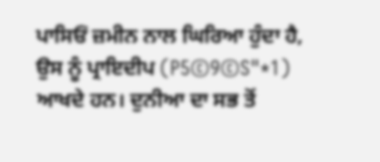ਪਾਸਿਓਂ ਜ਼ਮੀਨ ਨਾਲ ਘਿਰਿਆ ਹੁੰਦਾ ਹੈ, ਉਸ ਨੂੰ ਪ੍ਰਾਇਦੀਪ (P5©9©S"*1) ਆਖਦੇ ਹਨ। ਦੁਨੀਆ ਦਾ ਸਭ ਤੋਂ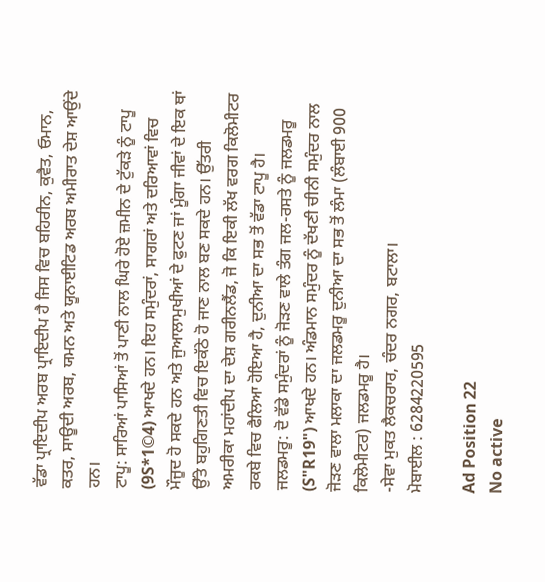ਵੱਡਾ ਪ੍ਰਾਇਦੀਪ ਅਰਬ ਪ੍ਰਾਇਦੀਪ ਹੈ ਜਿਸ ਵਿਚ ਬਹਿਰੀਨ, ਕੁਵੈਤ, ਓਮਾਨ, ਕਤਰ, ਸਾਊਦੀ ਅਰਬ, ਯਮਨ ਅਤੇ ਯੂਨਾਈਟਿਡ ਅਰਬ ਅਮੀਰਾਤ ਦੇਸ਼ ਆਉਂਦੇ ਹਨ।
ਟਾਪੂ: ਸਾਰਿਆਂ ਪਾਸਿਆਂ ਤੋਂ ਪਾਣੀ ਨਾਲ ਘਿਰੇ ਹੋਏ ਜ਼ਮੀਨ ਦੇ ਟੁੱਕੜੇ ਨੂੰ ਟਾਪੂ (9S*1©4) ਆਖਦੇ ਹਨ। ਇਹ ਸਮੁੰਦਰਾਂ, ਸਾਗਰਾਂ ਅਤੇ ਦਰਿਆਵਾਂ ਵਿਚ ਮੌਜੂਦ ਹੋ ਸਕਦੇ ਹਨ ਅਤੇ ਜੁਆਲਾਮੁਖੀਆਂ ਦੇ ਫੁਟਣ ਜਾਂ ਮੂੰਗਾ ਜੀਵਾਂ ਦੇ ਇਕ ਥਾਂ ਉੱਤੇ ਬਹੁਗਿਣਤੀ ਵਿਚ ਇਕੱਠੇ ਹੋ ਜਾਣ ਨਾਲ ਬਣ ਸਕਦੇ ਹਨ। ਉੱਤਰੀ ਅਮਰੀਕਾ ਮਹਾਂਦੀਪ ਦਾ ਦੇਸ਼ ਗਰੀਨਲੈਂਡ, ਜੋ ਕਿ ਇਕੀ ਲੱਖ ਵਰਗ ਕਿਲੋਮੀਟਰ ਰਕਬੇ ਵਿਚ ਫੈਲਿਆ ਹੋਇਆ ਹੈ, ਦੁਨੀਆ ਦਾ ਸਭ ਤੋਂ ਵੱਡਾ ਟਾਪੂ ਹੈ।
ਜਲਡਮਰੂ: ਦੋ ਵੱਡੇ ਸਮੁੰਦਰਾਂ ਨੂੰ ਜੋੜਣ ਵਾਲੇ ਤੰਗ ਜਲ-ਰਸਤੇ ਨੂੰ ਜਲਡਮਰੂ (S"R19") ਆਖਦੇ ਹਨ। ਅੰਡਮਾਨ ਸਮੁੰਦਰ ਨੂੰ ਦੱਖਣੀ ਚੀਨੀ ਸਮੁੰਦਰ ਨਾਲ ਜੋੜਣ ਵਾਲਾ ਮਲਾਕਾ ਦਾ ਜਲਡਮਰੂ ਦੁਨੀਆ ਦਾ ਸਭ ਤੋਂ ਲੰਮਾ (ਲੰਬਾਈ 900 ਕਿਲੋਮੀਟਰ) ਜਲਡਮਰੂ ਹੈ।
-ਸੇਵਾ ਮੁਕਤ ਲੈਕਚਰਾਰ, ਚੰਦਰ ਨਗਰ, ਬਟਾਲਾ।
ਮੋਬਾਈਲ : 6284220595

Ad Position 22
No active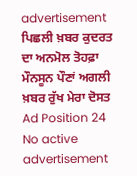advertisement
ਪਿਛਲੀ ਖ਼ਬਰ ਕੁਦਰਤ ਦਾ ਅਨਮੋਲ ਤੋਹਫ਼ਾ ਮੌਨਸੂਨ ਪੌਣਾਂ ਅਗਲੀ ਖ਼ਬਰ ਰੁੱਖ ਮੇਰਾ ਦੋਸਤ
Ad Position 24
No active advertisement